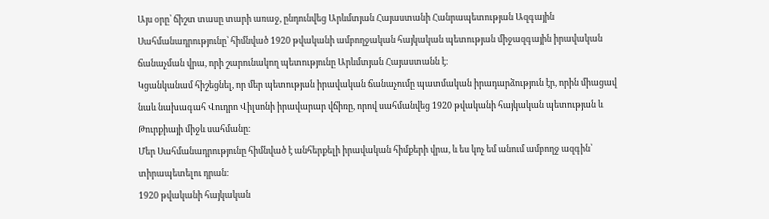Այս օրը՝ ճիշտ տասը տարի առաջ, ընդունվեց Արևմտյան Հայաստանի Հանրապետության Ազգային Սահմանադրությունը՝ հիմնված 1920 թվականի ամբողջական հայկական պետության միջազգային իրավական ճանաչման վրա, որի շարունակող պետությունը Արևմտյան Հայաստանն է։
Կցանկանամ հիշեցնել, որ մեր պետության իրավական ճանաչումը պատմական իրադարձություն էր, որին միացավ նաև նախագահ Վուդրո Վիլսոնի իրավարար վճիռը, որով սահմանվեց 1920 թվականի հայկական պետության և Թուրքիայի միջև սահմանը։
Մեր Սահմանադրությունը հիմնված է անհերքելի իրավական հիմքերի վրա, և ես կոչ եմ անում ամբողջ ազգին՝ տիրապետելու դրան։
1920 թվականի հայկական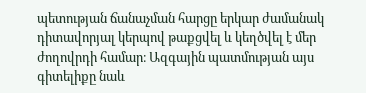պետության ճանաչման հարցը երկար ժամանակ դիտավորյալ կերպով թաքցվել և կեղծվել է մեր ժողովրդի համար։ Ազգային պատմության այս գիտելիքը նաև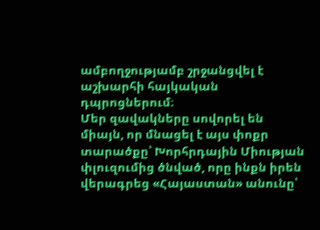ամբողջությամբ շրջանցվել է աշխարհի հայկական դպրոցներում։
Մեր զավակները սովորել են միայն, որ մնացել է այս փոքր տարածքը՝ Խորհրդային Միության փլուզումից ծնված, որը ինքն իրեն վերագրեց «Հայաստան» անունը՝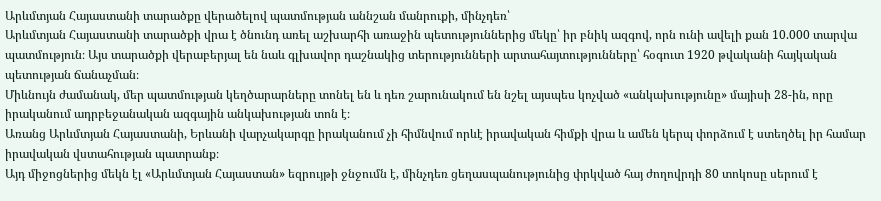Արևմտյան Հայաստանի տարածքը վերածելով պատմության աննշան մանրուքի, մինչդեռ՝
Արևմտյան Հայաստանի տարածքի վրա է ծնունդ առել աշխարհի առաջին պետություններից մեկը՝ իր բնիկ ազգով, որն ունի ավելի քան 10.000 տարվա պատմություն։ Այս տարածքի վերաբերյալ են նաև գլխավոր դաշնակից տերությունների արտահայտությունները՝ հօգուտ 1920 թվականի հայկական պետության ճանաչման։
Միևնույն ժամանակ, մեր պատմության կեղծարարները տոնել են և դեռ շարունակում են նշել այսպես կոչված «անկախությունը» մայիսի 28-ին, որը իրականում ադրբեջանական ազգային անկախության տոն է։
Առանց Արևմտյան Հայաստանի, Երևանի վարչակարգը իրականում չի հիմնվում որևէ իրավական հիմքի վրա և ամեն կերպ փորձում է ստեղծել իր համար իրավական վստահության պատրանք։
Այդ միջոցներից մեկն էլ «Արևմտյան Հայաստան» եզրույթի ջնջումն է, մինչդեռ ցեղասպանությունից փրկված հայ ժողովրդի 80 տոկոսը սերում է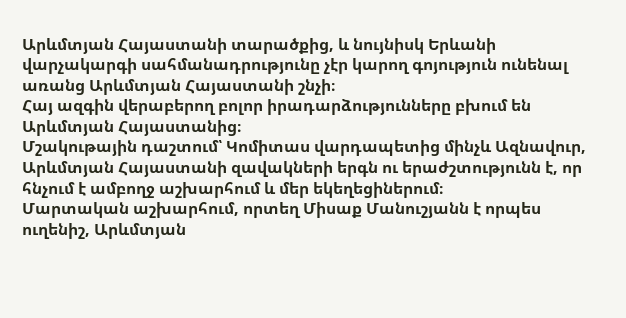Արևմտյան Հայաստանի տարածքից, և նույնիսկ Երևանի վարչակարգի սահմանադրությունը չէր կարող գոյություն ունենալ առանց Արևմտյան Հայաստանի շնչի։
Հայ ազգին վերաբերող բոլոր իրադարձությունները բխում են Արևմտյան Հայաստանից։
Մշակութային դաշտում՝ Կոմիտաս վարդապետից մինչև Ազնավուր, Արևմտյան Հայաստանի զավակների երգն ու երաժշտությունն է, որ հնչում է ամբողջ աշխարհում և մեր եկեղեցիներում։
Մարտական աշխարհում, որտեղ Միսաք Մանուշյանն է որպես ուղենիշ, Արևմտյան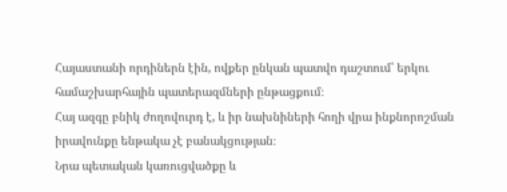Հայաստանի որդիներն էին, ովքեր ընկան պատվո դաշտում՝ երկու համաշխարհային պատերազմների ընթացքում։
Հայ ազգը բնիկ ժողովուրդ է, և իր նախնիների հողի վրա ինքնորոշման իրավունքը ենթակա չէ բանակցության։
Նրա պետական կառուցվածքը և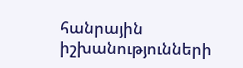հանրային իշխանությունների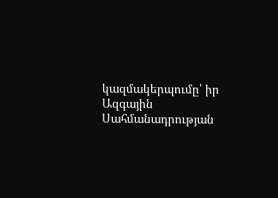կազմակերպումը՝ իր Ազգային Սահմանադրության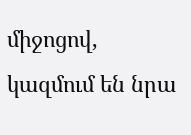միջոցով, կազմում են նրա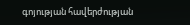գոյության հավերժության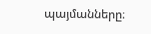պայմանները։